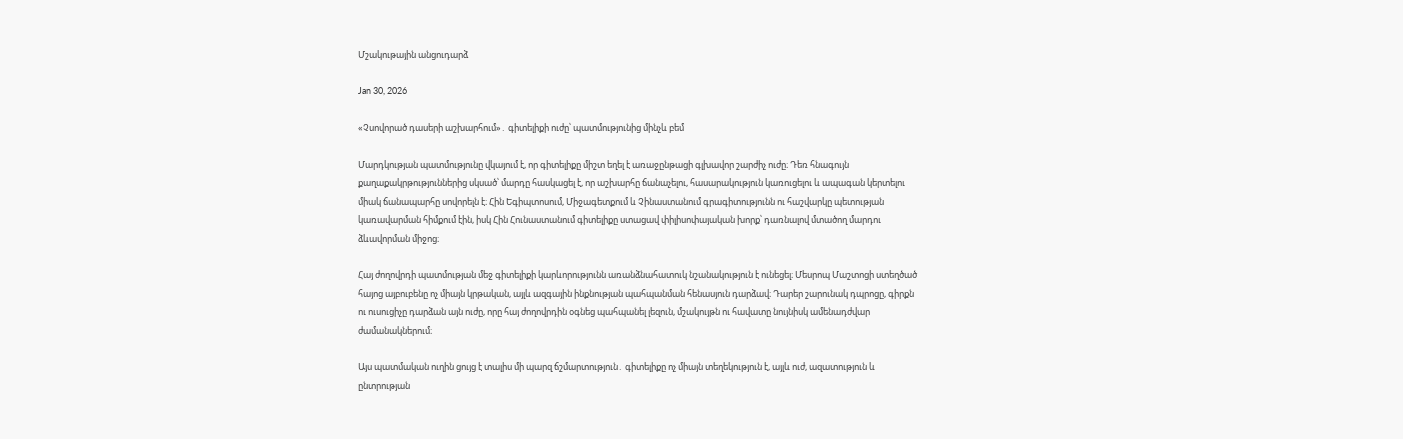Մշակութային անցուդարձ

Jan 30, 2026

«Չսովորած դասերի աշխարհում»․ գիտելիքի ուժը՝ պատմությունից մինչև բեմ

Մարդկության պատմությունը վկայում է, որ գիտելիքը միշտ եղել է առաջընթացի գլխավոր շարժիչ ուժը։ Դեռ հնագույն քաղաքակրթություններից սկսած՝ մարդը հասկացել է, որ աշխարհը ճանաչելու, հասարակություն կառուցելու և ապագան կերտելու միակ ճանապարհը սովորելն է։ Հին Եգիպտոսում, Միջագետքում և Չինաստանում գրագիտությունն ու հաշվարկը պետության կառավարման հիմքում էին, իսկ Հին Հունաստանում գիտելիքը ստացավ փիլիսոփայական խորք՝ դառնալով մտածող մարդու ձևավորման միջոց։

Հայ ժողովրդի պատմության մեջ գիտելիքի կարևորությունն առանձնահատուկ նշանակություն է ունեցել։ Մեսրոպ Մաշտոցի ստեղծած հայոց այբուբենը ոչ միայն կրթական, այլև ազգային ինքնության պահպանման հենասյուն դարձավ։ Դարեր շարունակ դպրոցը, գիրքն ու ուսուցիչը դարձան այն ուժը, որը հայ ժողովրդին օգնեց պահպանել լեզուն, մշակույթն ու հավատը նույնիսկ ամենադժվար ժամանակներում։

Այս պատմական ուղին ցույց է տալիս մի պարզ ճշմարտություն․ գիտելիքը ոչ միայն տեղեկություն է, այլև ուժ, ազատություն և ընտրության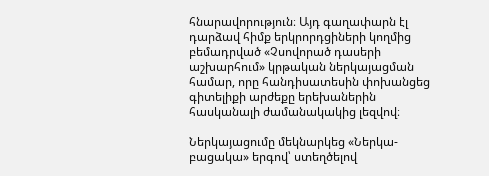հնարավորություն։ Այդ գաղափարն էլ դարձավ հիմք երկրորդցիների կողմից բեմադրված «Չսովորած դասերի աշխարհում» կրթական ներկայացման համար, որը հանդիսատեսին փոխանցեց գիտելիքի արժեքը երեխաներին հասկանալի ժամանակակից լեզվով։

Ներկայացումը մեկնարկեց «Ներկա-բացակա» երգով՝ ստեղծելով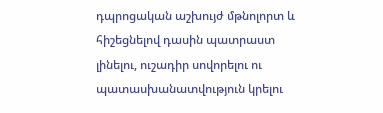դպրոցական աշխույժ մթնոլորտ և հիշեցնելով դասին պատրաստ լինելու, ուշադիր սովորելու ու պատասխանատվություն կրելու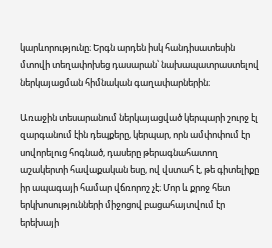կարևորությունը։ Երգն արդեն իսկ հանդիսատեսին մտովի տեղափոխեց դասարան՝ նախապատրաստելով ներկայացման հիմնական գաղափարներին։

Առաջին տեսարանում ներկայացված կերպարի շուրջ էլ զարգանում էին դեպքերը, կերպար, որն ամփոփում էր սովորելուց հոգնած, դասերը թերագնահատող աշակերտի հավաքական եսը, ով վստահ է, թե գիտելիքը իր ապագայի համար վճռորոշ չէ։ Մոր և քրոջ հետ երկխոսությունների միջոցով բացահայտվում էր երեխայի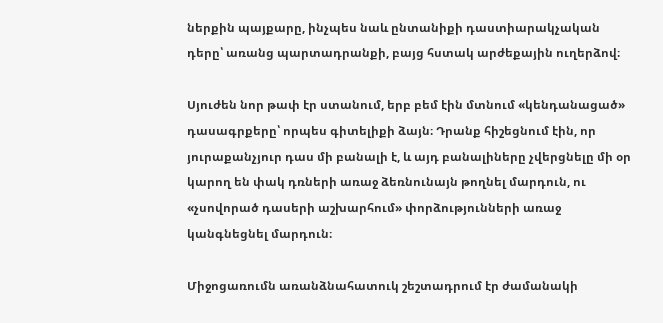ներքին պայքարը, ինչպես նաև ընտանիքի դաստիարակչական դերը՝ առանց պարտադրանքի, բայց հստակ արժեքային ուղերձով։

Սյուժեն նոր թափ էր ստանում, երբ բեմ էին մտնում «կենդանացած» դասագրքերը՝ որպես գիտելիքի ձայն։ Դրանք հիշեցնում էին, որ յուրաքանչյուր դաս մի բանալի է, և այդ բանալիները չվերցնելը մի օր կարող են փակ դռների առաջ ձեռնունայն թողնել մարդուն, ու «չսովորած դասերի աշխարհում» փորձությունների առաջ կանգնեցնել մարդուն։

Միջոցառումն առանձնահատուկ շեշտադրում էր ժամանակի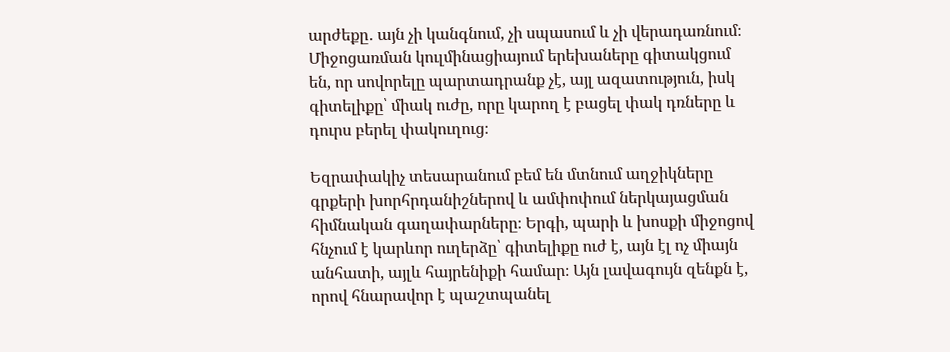արժեքը․ այն չի կանգնում, չի սպասում և չի վերադառնում։ Միջոցառման կուլմինացիայում երեխաները գիտակցում են, որ սովորելը պարտադրանք չէ, այլ ազատություն, իսկ գիտելիքը՝ միակ ուժը, որը կարող է բացել փակ դռները և դուրս բերել փակուղուց։

Եզրափակիչ տեսարանում բեմ են մտնում աղջիկները գրքերի խորհրդանիշներով և ամփոփում ներկայացման հիմնական գաղափարները։ Երգի, պարի և խոսքի միջոցով հնչում է կարևոր ուղերձը՝ գիտելիքը ուժ է, այն էլ ոչ միայն անհատի, այլև հայրենիքի համար։ Այն լավագույն զենքն է, որով հնարավոր է պաշտպանել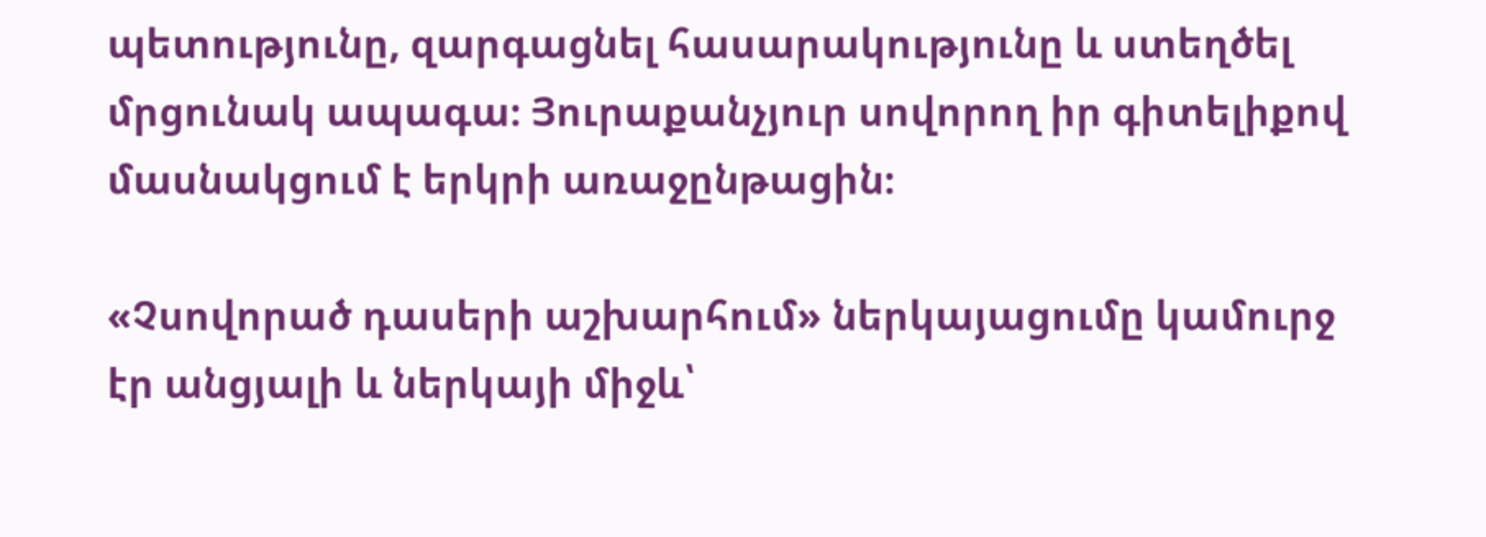պետությունը, զարգացնել հասարակությունը և ստեղծել մրցունակ ապագա։ Յուրաքանչյուր սովորող իր գիտելիքով մասնակցում է երկրի առաջընթացին։

«Չսովորած դասերի աշխարհում» ներկայացումը կամուրջ էր անցյալի և ներկայի միջև՝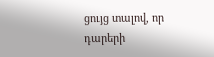ցույց տալով, որ դարերի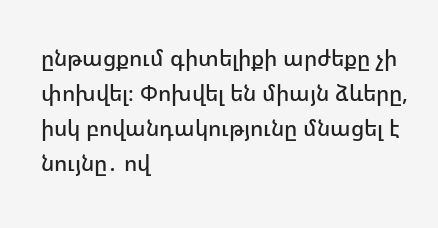ընթացքում գիտելիքի արժեքը չի փոխվել։ Փոխվել են միայն ձևերը, իսկ բովանդակությունը մնացել է նույնը․ ով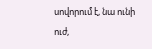սովորում է, նա ունի ուժ,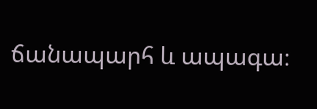ճանապարհ և ապագա։